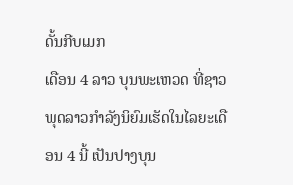ດັ້ນກີບເມກ
ເດືອນ 4 ລາວ ບຸນພະເຫວດ ທີ່ຊາວພຸດລາວກຳລັງນິຍົມເຮັດໃນໄລຍະເດືອນ 4 ນີ້ ເປັນປາງບຸນ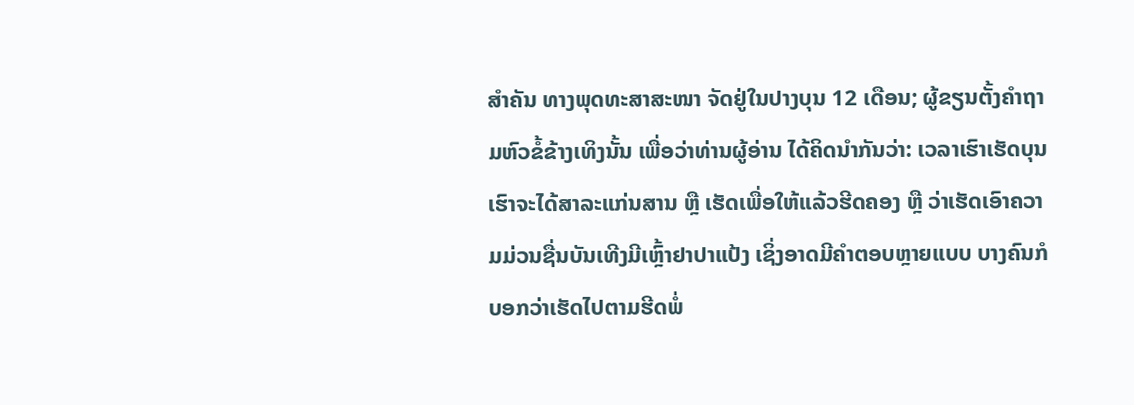ສຳຄັນ ທາງພຸດທະສາສະໜາ ຈັດຢູ່ໃນປາງບຸນ 12 ເດືອນ; ຜູ້ຂຽນຕັ້ງຄຳຖາມຫົວຂໍ້ຂ້າງເທິງນັ້ນ ເພື່ອວ່າທ່ານຜູ້ອ່ານ ໄດ້ຄິດນຳກັນວ່າ: ເວລາເຮົາເຮັດບຸນ ເຮົາຈະໄດ້ສາລະແກ່ນສານ ຫຼື ເຮັດເພື່ອໃຫ້ແລ້ວຮີດຄອງ ຫຼື ວ່າເຮັດເອົາຄວາມມ່ວນຊື່ນບັນເທີງມີເຫຼົ້າຢາປາແປ້ງ ເຊິ່ງອາດມີຄຳຕອບຫຼາຍແບບ ບາງຄົນກໍບອກວ່າເຮັດໄປຕາມຮີດພໍ່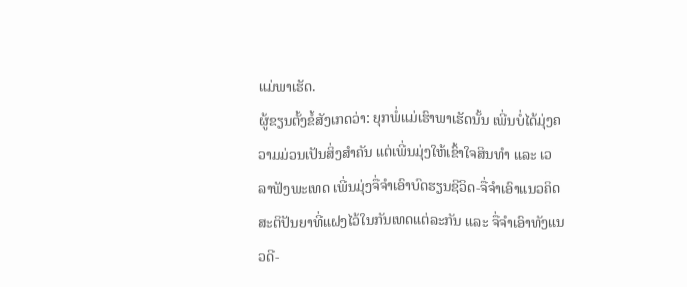ແມ່ພາເຮັດ.
ຜູ້ຂຽນຕັ້ງຂໍ້ສັງເກດວ່າ: ຍຸກພໍ່ແມ່ເຮົາພາເຮັດນັ້ນ ເພີ່ນບໍ່ໄດ້ມຸ່ງຄວາມມ່ວນເປັນສິ່ງສຳຄັນ ແຕ່ເພີ່ນມຸ່ງໃຫ້ເຂົ້າໃຈສິນທຳ ແລະ ເວລາຟັງພະເທດ ເພີ່ນມຸ່ງຈື່ຈຳເອົາບົດຮຽນຊີວິດ-ຈື່ຈຳເອົາແນວຄິດສະຕິປັນຍາທີ່ແຝງໄວ້ໃນກັນເທດແຕ່ລະກັນ ແລະ ຈື່ຈຳເອົາທັງແນວດີ-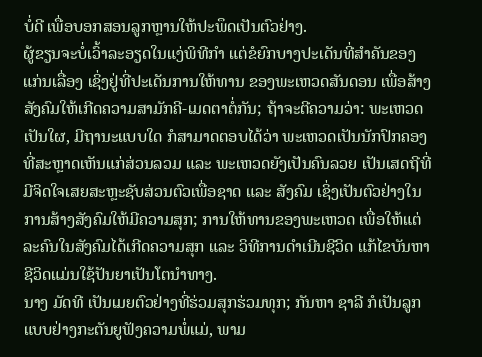ບໍ່ດີ ເພື່ອບອກສອນລູກຫຼານໃຫ້ປະພຶດເປັນຕົວຢ່າງ.
ຜູ້ຂຽນຈະບໍ່ເວົ້າລະອຽດໃນແງ່ພິທີກຳ ແຕ່ຂໍຍົກບາງປະເດັນທີ່ສຳຄັນຂອງແກ່ນເລື່ອງ ເຊິ່ງຢູ່ທີ່ປະເດັນການໃຫ້ທານ ຂອງພະເຫວດສັນດອນ ເພື່ອສ້າງສັງຄົມໃຫ້ເກີດຄວາມສາມັກຄີ-ເມດຕາຕໍ່ກັນ; ຖ້າຈະຕີຄວາມວ່າ: ພະເຫວດເປັນໃຜ, ມີຖານະແບບໃດ ກໍສາມາດຕອບໄດ້ວ່າ ພະເຫວດເປັນນັກປົກຄອງທີ່ສະຫຼາດເຫັນແກ່ສ່ວນລວມ ແລະ ພະເຫວດຍັງເປັນຄົນລວຍ ເປັນເສດຖີທີ່ມີຈິດໃຈເສຍສະຫຼະຊັບສ່ວນຕົວເພື່ອຊາດ ແລະ ສັງຄົມ ເຊິ່ງເປັນຕົວຢ່າງໃນການສ້າງສັງຄົມໃຫ້ມີຄວາມສຸກ; ການໃຫ້ທານຂອງພະເຫວດ ເພື່ອໃຫ້ແຕ່ລະຄົນໃນສັງຄົມໄດ້ເກີດຄວາມສຸກ ແລະ ວິທີການດຳເນີນຊີວິດ ແກ້ໄຂບັນຫາຊີວິດແມ່ນໃຊ້ປັນຍາເປັນໂຕນຳທາງ.
ນາງ ມັດທີ ເປັນເມຍຕົວຢ່າງທີ່ຮ່ວມສຸກຮ່ວມທຸກ; ກັນຫາ ຊາລີ ກໍເປັນລູກແບບຢ່າງກະຕັນຍູຟັງຄວາມພໍ່ແມ່, ພາມ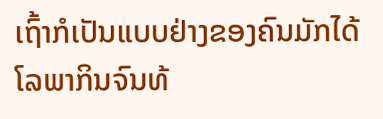ເຖົ້າກໍເປັນແບບຢ່າງຂອງຄົນມັກໄດ້ໂລພາກິນຈົນທ້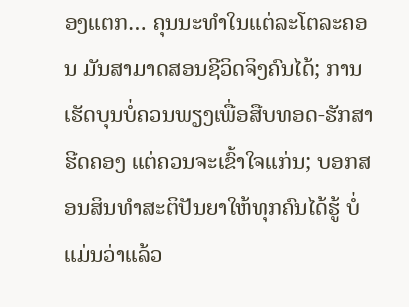ອງແຕກ… ຄຸນນະທຳໃນແຕ່ລະໂຕລະຄອນ ມັນສາມາດສອນຊີວິດຈິງຄົນໄດ້; ການເຮັດບຸນບໍ່ຄວນພຽງເພື່ອສືບທອດ-ຮັກສາຮີດຄອງ ແຕ່ຄວນຈະເຂົ້າໃຈແກ່ນ; ບອກສອນສິນທຳສະຕິປັນຍາໃຫ້ທຸກຄົນໄດ້ຮູ້ ບໍ່ແມ່ນວ່າແລ້ວ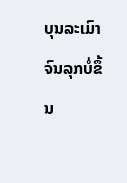ບຸນລະເມົາຈົນລຸກບໍ່ຂຶ້ນ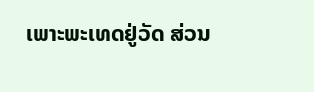ເພາະພະເທດຢູ່ວັດ ສ່ວນ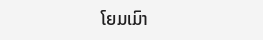ໂຍມເມົາ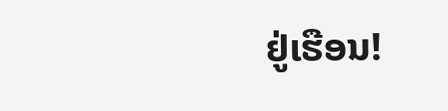ຢູ່ເຮືອນ!